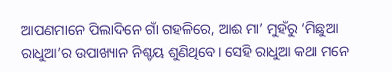ଆପଣମାନେ ପିଲାଦିନେ ଗାଁ ଗହଳିରେ, ଆଈ ମା’ ମୁହଁରୁ ‘ମିଛୁଆ ରାଧୁଆ’ର ଉପାଖ୍ୟାନ ନିଶ୍ଚୟ ଶୁଣିଥିବେ। ସେହି ରାଧୁଆ କଥା ମନେ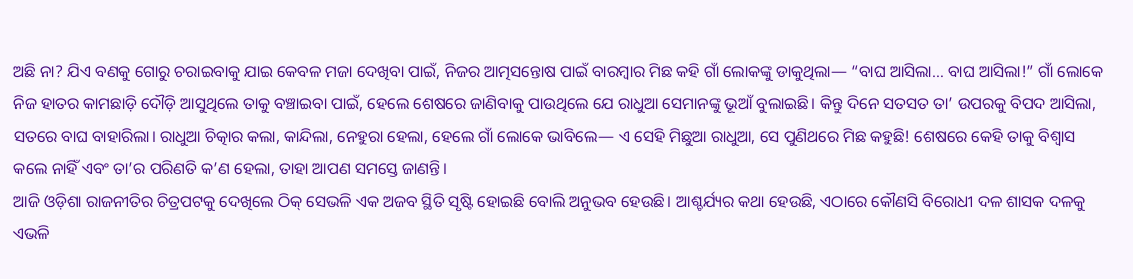ଅଛି ନା? ଯିଏ ବଣକୁ ଗୋରୁ ଚରାଇବାକୁ ଯାଇ କେବଳ ମଜା ଦେଖିବା ପାଇଁ, ନିଜର ଆତ୍ମସନ୍ତୋଷ ପାଇଁ ବାରମ୍ବାର ମିଛ କହି ଗାଁ ଲୋକଙ୍କୁ ଡାକୁଥିଲା— “ବାଘ ଆସିଲା… ବାଘ ଆସିଲା!” ଗାଁ ଲୋକେ ନିଜ ହାତର କାମଛାଡ଼ି ଦୌଡ଼ି ଆସୁଥିଲେ ତାକୁ ବଞ୍ଚାଇବା ପାଇଁ, ହେଲେ ଶେଷରେ ଜାଣିବାକୁ ପାଉଥିଲେ ଯେ ରାଧୁଆ ସେମାନଙ୍କୁ ଭୂଆଁ ବୁଲାଇଛି। କିନ୍ତୁ ଦିନେ ସତସତ ତା’ ଉପରକୁ ବିପଦ ଆସିଲା, ସତରେ ବାଘ ବାହାରିଲା। ରାଧୁଆ ଚିତ୍କାର କଲା, କାନ୍ଦିଲା, ନେହୁରା ହେଲା, ହେଲେ ଗାଁ ଲୋକେ ଭାବିଲେ— ଏ ସେହି ମିଛୁଆ ରାଧୁଆ, ସେ ପୁଣିଥରେ ମିଛ କହୁଛି! ଶେଷରେ କେହି ତାକୁ ବିଶ୍ୱାସ କଲେ ନାହିଁ ଏବଂ ତା’ର ପରିଣତି କ’ଣ ହେଲା, ତାହା ଆପଣ ସମସ୍ତେ ଜାଣନ୍ତି।
ଆଜି ଓଡ଼ିଶା ରାଜନୀତିର ଚିତ୍ରପଟକୁ ଦେଖିଲେ ଠିକ୍ ସେଭଳି ଏକ ଅଜବ ସ୍ଥିତି ସୃଷ୍ଟି ହୋଇଛି ବୋଲି ଅନୁଭବ ହେଉଛି। ଆଶ୍ଚର୍ଯ୍ୟର କଥା ହେଉଛି, ଏଠାରେ କୌଣସି ବିରୋଧୀ ଦଳ ଶାସକ ଦଳକୁ ଏଭଳି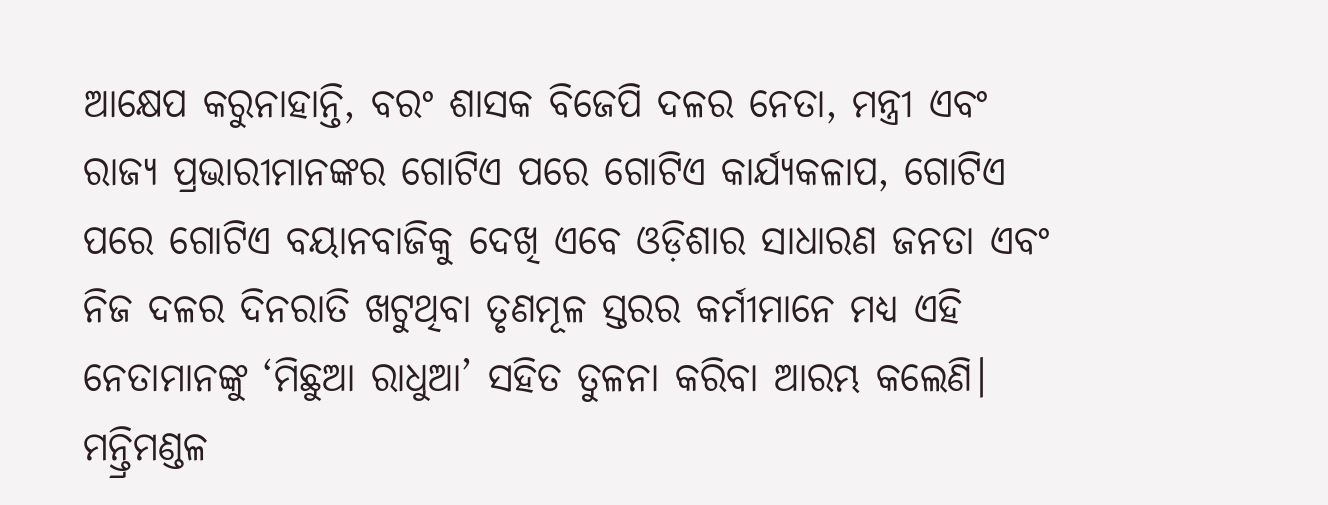ଆକ୍ଷେପ କରୁନାହାନ୍ତି, ବରଂ ଶାସକ ବିଜେପି ଦଳର ନେତା, ମନ୍ତ୍ରୀ ଏବଂ ରାଜ୍ୟ ପ୍ରଭାରୀମାନଙ୍କର ଗୋଟିଏ ପରେ ଗୋଟିଏ କାର୍ଯ୍ୟକଳାପ, ଗୋଟିଏ ପରେ ଗୋଟିଏ ବୟାନବାଜିକୁ ଦେଖି ଏବେ ଓଡ଼ିଶାର ସାଧାରଣ ଜନତା ଏବଂ ନିଜ ଦଳର ଦିନରାତି ଖଟୁଥିବା ତୃଣମୂଳ ସ୍ତରର କର୍ମୀମାନେ ମଧ୍ୟ ଏହି ନେତାମାନଙ୍କୁ ‘ମିଛୁଆ ରାଧୁଆ’ ସହିତ ତୁଳନା କରିବା ଆରମ୍ଭ କଲେଣି।
ମନ୍ତ୍ରିମଣ୍ଡଳ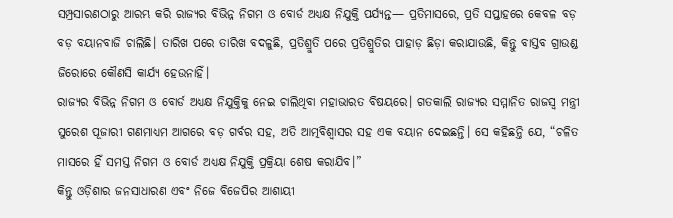ସମ୍ପ୍ରସାରଣଠାରୁ ଆରମ୍ଭ କରି ରାଜ୍ୟର ବିଭିନ୍ନ ନିଗମ ଓ ବୋର୍ଡ ଅଧ୍ୟକ୍ଷ ନିଯୁକ୍ତି ପର୍ଯ୍ୟନ୍ତ— ପ୍ରତିମାସରେ, ପ୍ରତି ସପ୍ତାହରେ କେବଳ ବଡ଼ ବଡ଼ ବୟାନବାଜି ଚାଲିଛି। ତାରିଖ ପରେ ତାରିଖ ବଦଳୁଛି, ପ୍ରତିଶ୍ରୁତି ପରେ ପ୍ରତିଶ୍ରୁତିର ପାହାଡ଼ ଛିଡ଼ା କରାଯାଉଛି, କିନ୍ତୁ ବାସ୍ତବ ଗ୍ରାଉଣ୍ଡ ଜିରୋରେ କୌଣସି କାର୍ଯ୍ୟ ହେଉନାହିଁ।
ରାଜ୍ୟର ବିଭିନ୍ନ ନିଗମ ଓ ବୋର୍ଡ ଅଧ୍ୟକ୍ଷ ନିଯୁକ୍ତିକୁ ନେଇ ଚାଲିଥିବା ମହାଭାରତ ବିଷୟରେ। ଗତକାଲି ରାଜ୍ୟର ସମ୍ମାନିତ ରାଜସ୍ୱ ମନ୍ତ୍ରୀ ସୁରେଶ ପୂଜାରୀ ଗଣମାଧ୍ୟମ ଆଗରେ ବଡ଼ ଗର୍ବର ସହ, ଅତି ଆତ୍ମବିଶ୍ୱାସର ସହ ଏକ ବୟାନ ଦେଇଛନ୍ତି। ସେ କହିଛନ୍ତି ଯେ, “ଚଳିତ ମାସରେ ହିଁ ସମସ୍ତ ନିଗମ ଓ ବୋର୍ଡ ଅଧ୍ୟକ୍ଷ ନିଯୁକ୍ତି ପ୍ରକ୍ରିୟା ଶେଷ କରାଯିବ।”
କିନ୍ତୁ ଓଡ଼ିଶାର ଜନସାଧାରଣ ଏବଂ ନିଜେ ବିଜେପିର ଆଶାୟୀ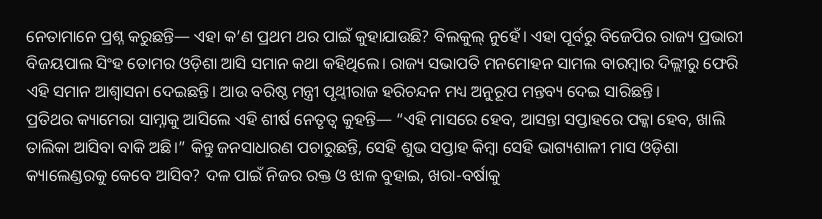ନେତାମାନେ ପ୍ରଶ୍ନ କରୁଛନ୍ତି— ଏହା କ’ଣ ପ୍ରଥମ ଥର ପାଇଁ କୁହାଯାଉଛି? ବିଲକୁଲ୍ ନୁହେଁ। ଏହା ପୂର୍ବରୁ ବିଜେପିର ରାଜ୍ୟ ପ୍ରଭାରୀ ବିଜୟପାଲ ସିଂହ ତୋମର ଓଡ଼ିଶା ଆସି ସମାନ କଥା କହିଥିଲେ। ରାଜ୍ୟ ସଭାପତି ମନମୋହନ ସାମଲ ବାରମ୍ବାର ଦିଲ୍ଲୀରୁ ଫେରି ଏହି ସମାନ ଆଶ୍ୱାସନା ଦେଇଛନ୍ତି। ଆଉ ବରିଷ୍ଠ ମନ୍ତ୍ରୀ ପୃଥ୍ୱୀରାଜ ହରିଚନ୍ଦନ ମଧ୍ୟ ଅନୁରୂପ ମନ୍ତବ୍ୟ ଦେଇ ସାରିଛନ୍ତି।
ପ୍ରତିଥର କ୍ୟାମେରା ସାମ୍ନାକୁ ଆସିଲେ ଏହି ଶୀର୍ଷ ନେତୃତ୍ୱ କୁହନ୍ତି— “ଏହି ମାସରେ ହେବ, ଆସନ୍ତା ସପ୍ତାହରେ ପକ୍କା ହେବ, ଖାଲି ତାଲିକା ଆସିବା ବାକି ଅଛି।” କିନ୍ତୁ ଜନସାଧାରଣ ପଚାରୁଛନ୍ତି, ସେହି ଶୁଭ ସପ୍ତାହ କିମ୍ବା ସେହି ଭାଗ୍ୟଶାଳୀ ମାସ ଓଡ଼ିଶା କ୍ୟାଲେଣ୍ଡରକୁ କେବେ ଆସିବ? ଦଳ ପାଇଁ ନିଜର ରକ୍ତ ଓ ଝାଳ ବୁହାଇ, ଖରା-ବର୍ଷାକୁ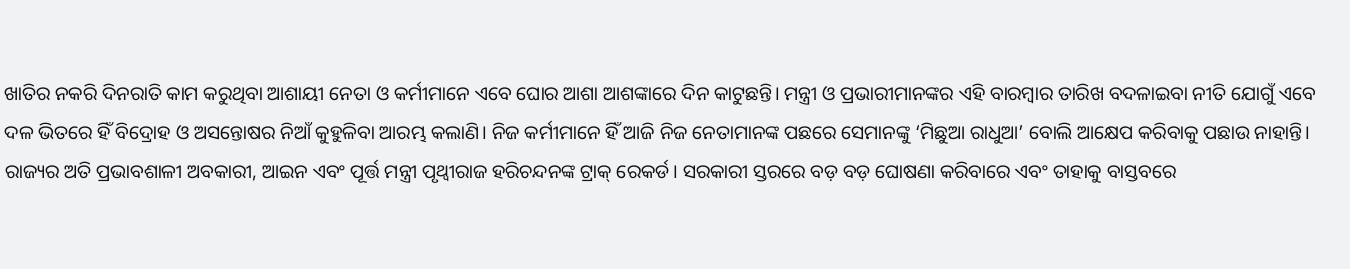ଖାତିର ନକରି ଦିନରାତି କାମ କରୁଥିବା ଆଶାୟୀ ନେତା ଓ କର୍ମୀମାନେ ଏବେ ଘୋର ଆଶା ଆଶଙ୍କାରେ ଦିନ କାଟୁଛନ୍ତି। ମନ୍ତ୍ରୀ ଓ ପ୍ରଭାରୀମାନଙ୍କର ଏହି ବାରମ୍ବାର ତାରିଖ ବଦଳାଇବା ନୀତି ଯୋଗୁଁ ଏବେ ଦଳ ଭିତରେ ହିଁ ବିଦ୍ରୋହ ଓ ଅସନ୍ତୋଷର ନିଆଁ କୁହୁଳିବା ଆରମ୍ଭ କଲାଣି। ନିଜ କର୍ମୀମାନେ ହିଁ ଆଜି ନିଜ ନେତାମାନଙ୍କ ପଛରେ ସେମାନଙ୍କୁ ‘ମିଛୁଆ ରାଧୁଆ’ ବୋଲି ଆକ୍ଷେପ କରିବାକୁ ପଛାଉ ନାହାନ୍ତି।
ରାଜ୍ୟର ଅତି ପ୍ରଭାବଶାଳୀ ଅବକାରୀ, ଆଇନ ଏବଂ ପୂର୍ତ୍ତ ମନ୍ତ୍ରୀ ପୃଥ୍ୱୀରାଜ ହରିଚନ୍ଦନଙ୍କ ଟ୍ରାକ୍ ରେକର୍ଡ। ସରକାରୀ ସ୍ତରରେ ବଡ଼ ବଡ଼ ଘୋଷଣା କରିବାରେ ଏବଂ ତାହାକୁ ବାସ୍ତବରେ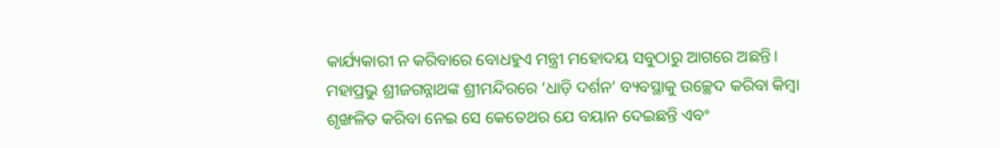କାର୍ଯ୍ୟକାରୀ ନ କରିବାରେ ବୋଧହୁଏ ମନ୍ତ୍ରୀ ମହୋଦୟ ସବୁଠାରୁ ଆଗରେ ଅଛନ୍ତି। ମହାପ୍ରଭୁ ଶ୍ରୀଜଗନ୍ନାଥଙ୍କ ଶ୍ରୀମନ୍ଦିରରେ ‘ଧାଡ଼ି ଦର୍ଶନ’ ବ୍ୟବସ୍ଥାକୁ ଉଚ୍ଛେଦ କରିବା କିମ୍ବା ଶୃଙ୍ଖଳିତ କରିବା ନେଇ ସେ କେତେଥର ଯେ ବୟାନ ଦେଇଛନ୍ତି ଏବଂ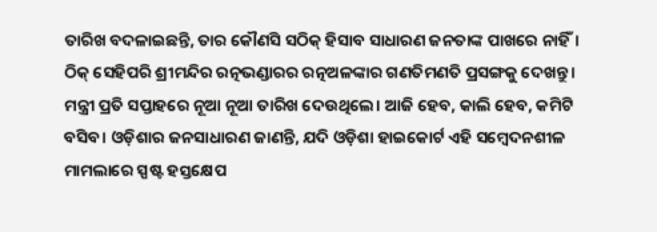ତାରିଖ ବଦଳାଇଛନ୍ତି, ତାର କୌଣସି ସଠିକ୍ ହିସାବ ସାଧାରଣ ଜନତାଙ୍କ ପାଖରେ ନାହିଁ।
ଠିକ୍ ସେହିପରି ଶ୍ରୀମନ୍ଦିର ରତ୍ନଭଣ୍ଡାରର ରତ୍ନଅଳଙ୍କାର ଗଣତିମଣତି ପ୍ରସଙ୍ଗକୁ ଦେଖନ୍ତୁ। ମନ୍ତ୍ରୀ ପ୍ରତି ସପ୍ତାହରେ ନୂଆ ନୂଆ ତାରିଖ ଦେଉଥିଲେ। ଆଜି ହେବ, କାଲି ହେବ, କମିଟି ବସିବ। ଓଡ଼ିଶାର ଜନସାଧାରଣ ଜାଣନ୍ତି, ଯଦି ଓଡ଼ିଶା ହାଇକୋର୍ଟ ଏହି ସମ୍ବେଦନଶୀଳ ମାମଲାରେ ସ୍ପଷ୍ଟ ହସ୍ତକ୍ଷେପ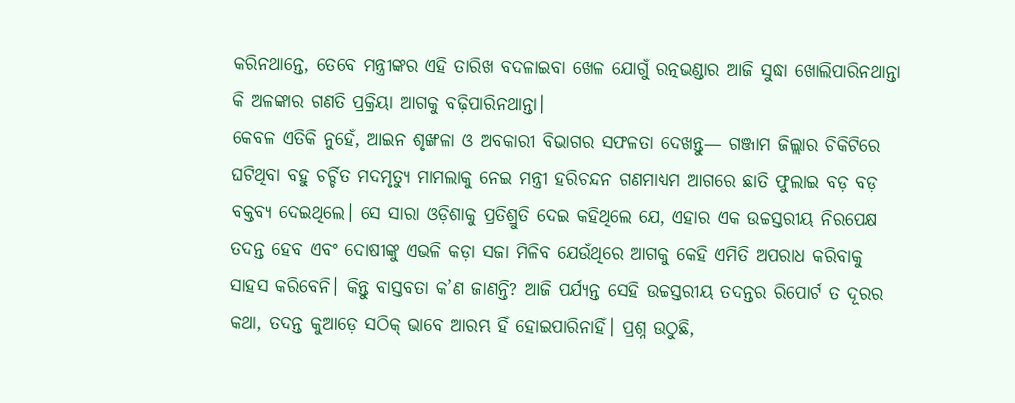କରିନଥାନ୍ତେ, ତେବେ ମନ୍ତ୍ରୀଙ୍କର ଏହି ତାରିଖ ବଦଳାଇବା ଖେଳ ଯୋଗୁଁ ରତ୍ନଭଣ୍ଡାର ଆଜି ସୁଦ୍ଧା ଖୋଲିପାରିନଥାନ୍ତା କି ଅଳଙ୍କାର ଗଣତି ପ୍ରକ୍ରିୟା ଆଗକୁ ବଢ଼ିପାରିନଥାନ୍ତା।
କେବଳ ଏତିକି ନୁହେଁ, ଆଇନ ଶୃଙ୍ଖଳା ଓ ଅବକାରୀ ବିଭାଗର ସଫଳତା ଦେଖନ୍ତୁ— ଗଞ୍ଜାମ ଜିଲ୍ଲାର ଚିକିଟିରେ ଘଟିଥିବା ବହୁ ଚର୍ଚ୍ଚିତ ମଦମୃତ୍ୟୁ ମାମଲାକୁ ନେଇ ମନ୍ତ୍ରୀ ହରିଚନ୍ଦନ ଗଣମାଧ୍ୟମ ଆଗରେ ଛାତି ଫୁଲାଇ ବଡ଼ ବଡ଼ ବକ୍ତବ୍ୟ ଦେଇଥିଲେ। ସେ ସାରା ଓଡ଼ିଶାକୁ ପ୍ରତିଶ୍ରୁତି ଦେଇ କହିଥିଲେ ଯେ, ଏହାର ଏକ ଉଚ୍ଚସ୍ତରୀୟ ନିରପେକ୍ଷ ତଦନ୍ତ ହେବ ଏବଂ ଦୋଷୀଙ୍କୁ ଏଭଳି କଡ଼ା ସଜା ମିଳିବ ଯେଉଁଥିରେ ଆଗକୁ କେହି ଏମିତି ଅପରାଧ କରିବାକୁ ସାହସ କରିବେନି। କିନ୍ତୁ ବାସ୍ତବତା କ’ଣ ଜାଣନ୍ତି? ଆଜି ପର୍ଯ୍ୟନ୍ତ ସେହି ଉଚ୍ଚସ୍ତରୀୟ ତଦନ୍ତର ରିପୋର୍ଟ ତ ଦୂରର କଥା, ତଦନ୍ତ କୁଆଡ଼େ ସଠିକ୍ ଭାବେ ଆରମ୍ଭ ହିଁ ହୋଇପାରିନାହିଁ। ପ୍ରଶ୍ନ ଉଠୁଛି,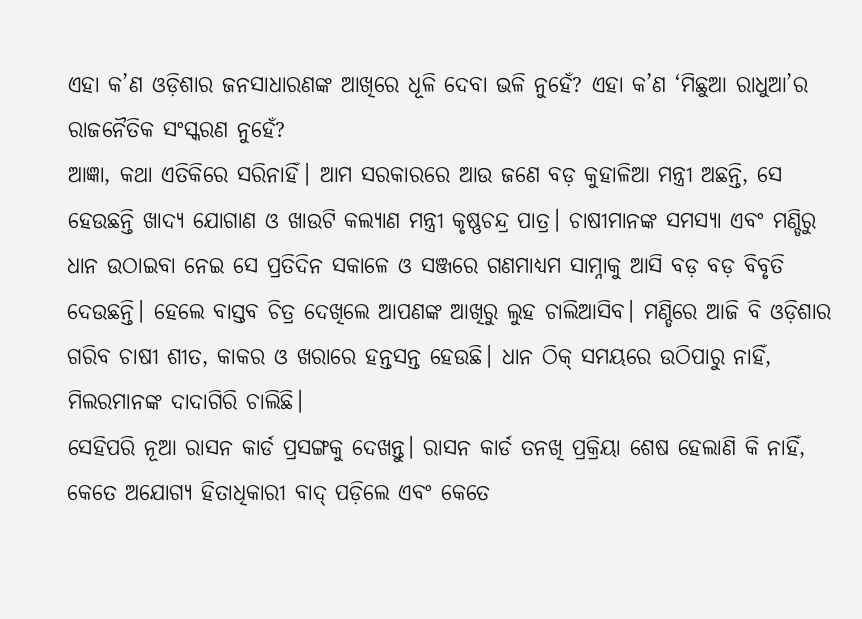ଏହା କ’ଣ ଓଡ଼ିଶାର ଜନସାଧାରଣଙ୍କ ଆଖିରେ ଧୂଳି ଦେବା ଭଳି ନୁହେଁ? ଏହା କ’ଣ ‘ମିଛୁଆ ରାଧୁଆ’ର ରାଜନୈତିକ ସଂସ୍କରଣ ନୁହେଁ?
ଆଜ୍ଞା, କଥା ଏତିକିରେ ସରିନାହିଁ। ଆମ ସରକାରରେ ଆଉ ଜଣେ ବଡ଼ କୁହାଳିଆ ମନ୍ତ୍ରୀ ଅଛନ୍ତି, ସେ ହେଉଛନ୍ତି ଖାଦ୍ୟ ଯୋଗାଣ ଓ ଖାଉଟି କଲ୍ୟାଣ ମନ୍ତ୍ରୀ କୃଷ୍ଣଚନ୍ଦ୍ର ପାତ୍ର। ଚାଷୀମାନଙ୍କ ସମସ୍ୟା ଏବଂ ମଣ୍ଡିରୁ ଧାନ ଉଠାଇବା ନେଇ ସେ ପ୍ରତିଦିନ ସକାଳେ ଓ ସଞ୍ଜରେ ଗଣମାଧ୍ୟମ ସାମ୍ନାକୁ ଆସି ବଡ଼ ବଡ଼ ବିବୃତି ଦେଉଛନ୍ତି। ହେଲେ ବାସ୍ତବ ଚିତ୍ର ଦେଖିଲେ ଆପଣଙ୍କ ଆଖିରୁ ଲୁହ ଚାଲିଆସିବ। ମଣ୍ଡିରେ ଆଜି ବି ଓଡ଼ିଶାର ଗରିବ ଚାଷୀ ଶୀତ, କାକର ଓ ଖରାରେ ହନ୍ତସନ୍ତ ହେଉଛି। ଧାନ ଠିକ୍ ସମୟରେ ଉଠିପାରୁ ନାହିଁ, ମିଲରମାନଙ୍କ ଦାଦାଗିରି ଚାଲିଛି।
ସେହିପରି ନୂଆ ରାସନ କାର୍ଡ ପ୍ରସଙ୍ଗକୁ ଦେଖନ୍ତୁ। ରାସନ କାର୍ଡ ତନଖି ପ୍ରକ୍ରିୟା ଶେଷ ହେଲାଣି କି ନାହିଁ, କେତେ ଅଯୋଗ୍ୟ ହିତାଧିକାରୀ ବାଦ୍ ପଡ଼ିଲେ ଏବଂ କେତେ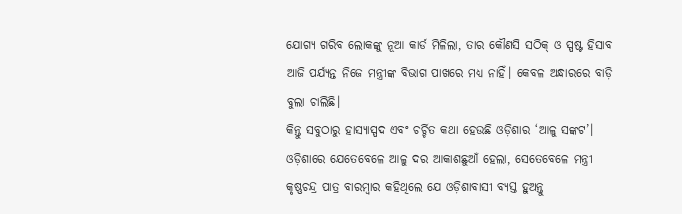ଯୋଗ୍ୟ ଗରିବ ଲୋକଙ୍କୁ ନୂଆ କାର୍ଡ ମିଳିଲା, ତାର କୌଣସି ସଠିକ୍ ଓ ସ୍ପଷ୍ଟ ହିସାବ ଆଜି ପର୍ଯ୍ୟନ୍ତ ନିଜେ ମନ୍ତ୍ରୀଙ୍କ ବିଭାଗ ପାଖରେ ମଧ୍ୟ ନାହିଁ। କେବଳ ଅନ୍ଧାରରେ ବାଡ଼ି ବୁଲା ଚାଲିଛି।
କିନ୍ତୁ ସବୁଠାରୁ ହାସ୍ୟାସ୍ପଦ ଏବଂ ଚର୍ଚ୍ଚିତ କଥା ହେଉଛି ଓଡ଼ିଶାର ‘ଆଳୁ ସଙ୍କଟ’। ଓଡ଼ିଶାରେ ଯେତେବେଳେ ଆଳୁ ଦର ଆକାଶଛୁଆଁ ହେଲା, ସେତେବେଳେ ମନ୍ତ୍ରୀ କୃଷ୍ଣଚନ୍ଦ୍ର ପାତ୍ର ବାରମ୍ବାର କହିଥିଲେ ଯେ ଓଡ଼ିଶାବାସୀ ବ୍ୟସ୍ତ ହୁଅନ୍ତୁ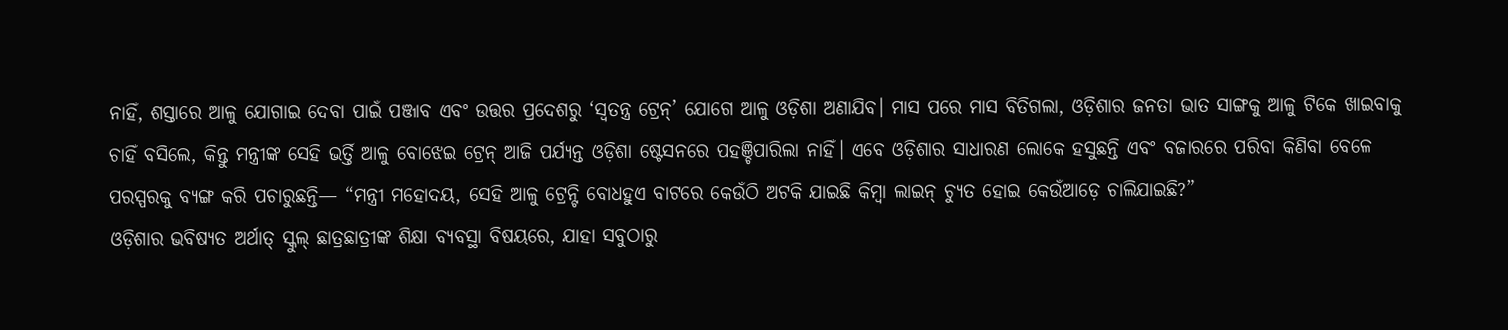ନାହିଁ, ଶସ୍ତାରେ ଆଳୁ ଯୋଗାଇ ଦେବା ପାଇଁ ପଞ୍ଜାବ ଏବଂ ଉତ୍ତର ପ୍ରଦେଶରୁ ‘ସ୍ୱତନ୍ତ୍ର ଟ୍ରେନ୍’ ଯୋଗେ ଆଳୁ ଓଡ଼ିଶା ଅଣାଯିବ। ମାସ ପରେ ମାସ ବିତିଗଲା, ଓଡ଼ିଶାର ଜନତା ଭାତ ସାଙ୍ଗକୁ ଆଳୁ ଟିକେ ଖାଇବାକୁ ଚାହିଁ ବସିଲେ, କିନ୍ତୁ ମନ୍ତ୍ରୀଙ୍କ ସେହି ଭର୍ତ୍ତି ଆଳୁ ବୋଝେଇ ଟ୍ରେନ୍ ଆଜି ପର୍ଯ୍ୟନ୍ତ ଓଡ଼ିଶା ଷ୍ଟେସନରେ ପହଞ୍ଚିପାରିଲା ନାହିଁ। ଏବେ ଓଡ଼ିଶାର ସାଧାରଣ ଲୋକେ ହସୁଛନ୍ତି ଏବଂ ବଜାରରେ ପରିବା କିଣିବା ବେଳେ ପରସ୍ପରକୁ ବ୍ୟଙ୍ଗ କରି ପଚାରୁଛନ୍ତି— “ମନ୍ତ୍ରୀ ମହୋଦୟ, ସେହି ଆଳୁ ଟ୍ରେନ୍ଟି ବୋଧହୁଏ ବାଟରେ କେଉଁଠି ଅଟକି ଯାଇଛି କିମ୍ବା ଲାଇନ୍ ଚ୍ୟୁତ ହୋଇ କେଉଁଆଡ଼େ ଚାଲିଯାଇଛି?”
ଓଡ଼ିଶାର ଭବିଷ୍ୟତ ଅର୍ଥାତ୍ ସ୍କୁଲ୍ ଛାତ୍ରଛାତ୍ରୀଙ୍କ ଶିକ୍ଷା ବ୍ୟବସ୍ଥା ବିଷୟରେ, ଯାହା ସବୁଠାରୁ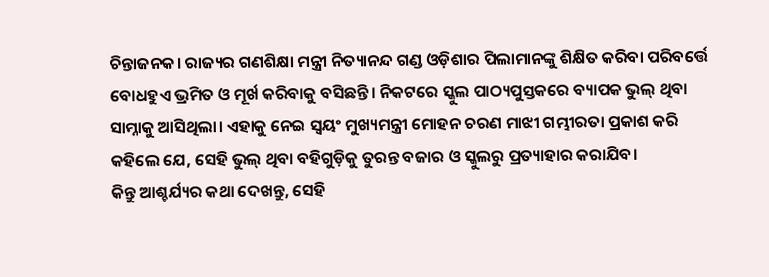ଚିନ୍ତାଜନକ। ରାଜ୍ୟର ଗଣଶିକ୍ଷା ମନ୍ତ୍ରୀ ନିତ୍ୟାନନ୍ଦ ଗଣ୍ଡ ଓଡ଼ିଶାର ପିଲାମାନଙ୍କୁ ଶିକ୍ଷିତ କରିବା ପରିବର୍ତ୍ତେ ବୋଧହୁଏ ଭ୍ରମିତ ଓ ମୂର୍ଖ କରିବାକୁ ବସିଛନ୍ତି। ନିକଟରେ ସ୍କୁଲ ପାଠ୍ୟପୁସ୍ତକରେ ବ୍ୟାପକ ଭୁଲ୍ ଥିବା ସାମ୍ନାକୁ ଆସିଥିଲା। ଏହାକୁ ନେଇ ସ୍ୱୟଂ ମୁଖ୍ୟମନ୍ତ୍ରୀ ମୋହନ ଚରଣ ମାଝୀ ଗମ୍ଭୀରତା ପ୍ରକାଶ କରି କହିଲେ ଯେ, ସେହି ଭୁଲ୍ ଥିବା ବହିଗୁଡ଼ିକୁ ତୁରନ୍ତ ବଜାର ଓ ସ୍କୁଲରୁ ପ୍ରତ୍ୟାହାର କରାଯିବ।
କିନ୍ତୁ ଆଶ୍ଚର୍ଯ୍ୟର କଥା ଦେଖନ୍ତୁ, ସେହି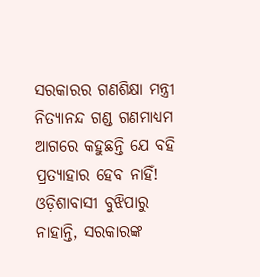ସରକାରର ଗଣଶିକ୍ଷା ମନ୍ତ୍ରୀ ନିତ୍ୟାନନ୍ଦ ଗଣ୍ଡ ଗଣମାଧ୍ୟମ ଆଗରେ କହୁଛନ୍ତି ଯେ ବହି ପ୍ରତ୍ୟାହାର ହେବ ନାହିଁ! ଓଡ଼ିଶାବାସୀ ବୁଝିପାରୁ ନାହାନ୍ତି, ସରକାରଙ୍କ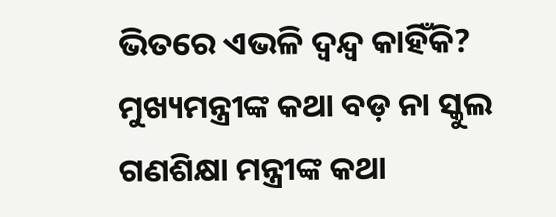ଭିତରେ ଏଭଳି ଦ୍ୱନ୍ଦ୍ୱ କାହିଁକି? ମୁଖ୍ୟମନ୍ତ୍ରୀଙ୍କ କଥା ବଡ଼ ନା ସ୍କୁଲ ଗଣଶିକ୍ଷା ମନ୍ତ୍ରୀଙ୍କ କଥା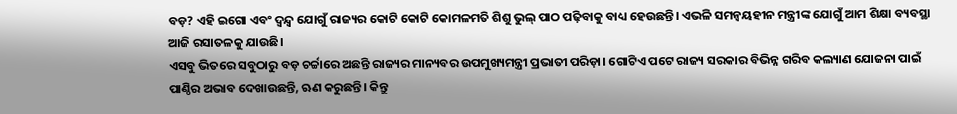ବଡ଼? ଏହି ଇଗୋ ଏବଂ ଦ୍ୱନ୍ଦ୍ୱ ଯୋଗୁଁ ରାଜ୍ୟର କୋଟି କୋଟି କୋମଳମତି ଶିଶୁ ଭୁଲ୍ ପାଠ ପଢ଼ିବାକୁ ବାଧ୍ୟ ହେଉଛନ୍ତି। ଏଭଳି ସମନ୍ୱୟହୀନ ମନ୍ତ୍ରୀଙ୍କ ଯୋଗୁଁ ଆମ ଶିକ୍ଷା ବ୍ୟବସ୍ଥା ଆଜି ରସାତଳକୁ ଯାଉଛି।
ଏସବୁ ଭିତରେ ସବୁଠାରୁ ବଡ଼ ଚର୍ଚ୍ଚାରେ ଅଛନ୍ତି ରାଜ୍ୟର ମାନ୍ୟବର ଉପମୁଖ୍ୟମନ୍ତ୍ରୀ ପ୍ରଭାତୀ ପରିଡ଼ା। ଗୋଟିଏ ପଟେ ରାଜ୍ୟ ସରକାର ବିଭିନ୍ନ ଗରିବ କଲ୍ୟାଣ ଯୋଜନା ପାଇଁ ପାଣ୍ଠିର ଅଭାବ ଦେଖାଉଛନ୍ତି, ଋଣ କରୁଛନ୍ତି। କିନ୍ତୁ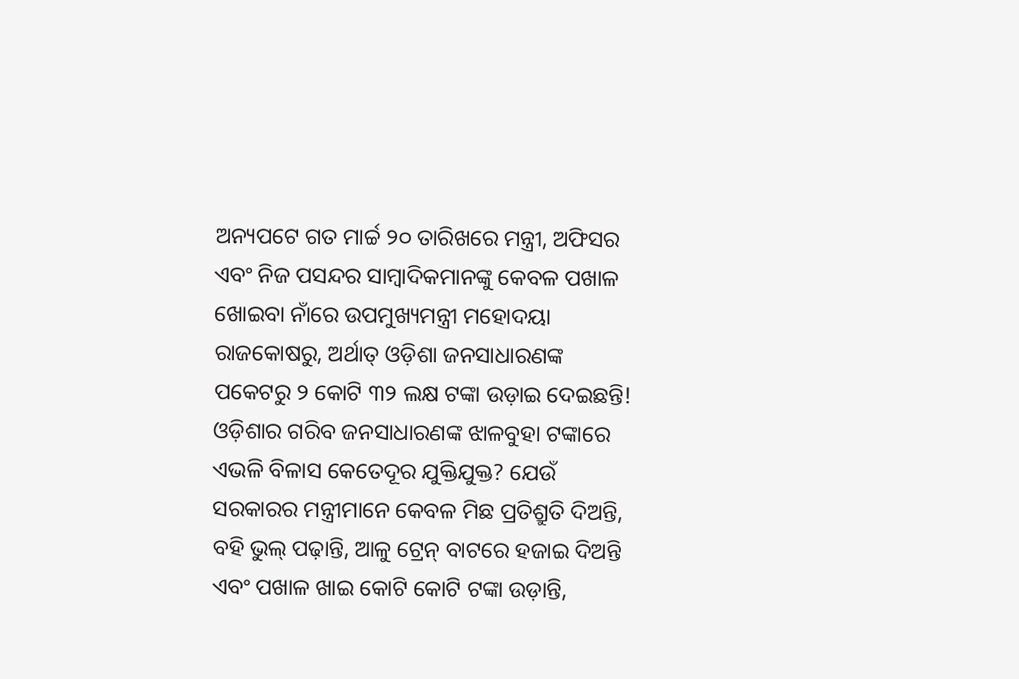ଅନ୍ୟପଟେ ଗତ ମାର୍ଚ୍ଚ ୨୦ ତାରିଖରେ ମନ୍ତ୍ରୀ, ଅଫିସର ଏବଂ ନିଜ ପସନ୍ଦର ସାମ୍ବାଦିକମାନଙ୍କୁ କେବଳ ପଖାଳ ଖୋଇବା ନାଁରେ ଉପମୁଖ୍ୟମନ୍ତ୍ରୀ ମହୋଦୟା ରାଜକୋଷରୁ, ଅର୍ଥାତ୍ ଓଡ଼ିଶା ଜନସାଧାରଣଙ୍କ ପକେଟରୁ ୨ କୋଟି ୩୨ ଲକ୍ଷ ଟଙ୍କା ଉଡ଼ାଇ ଦେଇଛନ୍ତି!
ଓଡ଼ିଶାର ଗରିବ ଜନସାଧାରଣଙ୍କ ଝାଳବୁହା ଟଙ୍କାରେ ଏଭଳି ବିଳାସ କେତେଦୂର ଯୁକ୍ତିଯୁକ୍ତ? ଯେଉଁ ସରକାରର ମନ୍ତ୍ରୀମାନେ କେବଳ ମିଛ ପ୍ରତିଶ୍ରୁତି ଦିଅନ୍ତି, ବହି ଭୁଲ୍ ପଢ଼ାନ୍ତି, ଆଳୁ ଟ୍ରେନ୍ ବାଟରେ ହଜାଇ ଦିଅନ୍ତି ଏବଂ ପଖାଳ ଖାଇ କୋଟି କୋଟି ଟଙ୍କା ଉଡ଼ାନ୍ତି,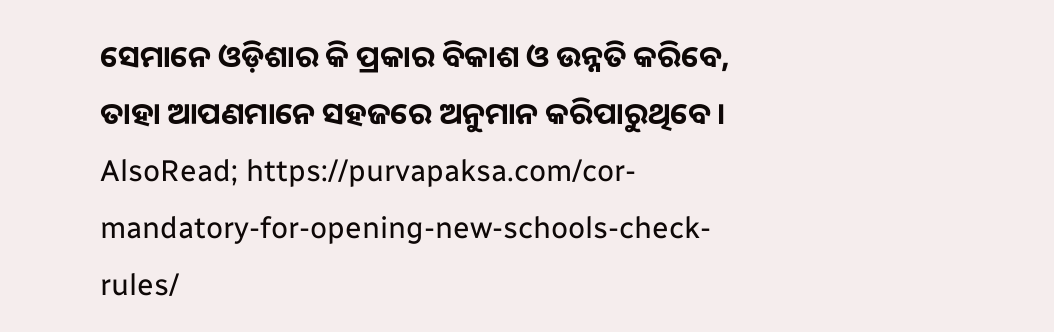ସେମାନେ ଓଡ଼ିଶାର କି ପ୍ରକାର ବିକାଶ ଓ ଉନ୍ନତି କରିବେ, ତାହା ଆପଣମାନେ ସହଜରେ ଅନୁମାନ କରିପାରୁଥିବେ।
AlsoRead; https://purvapaksa.com/cor-mandatory-for-opening-new-schools-check-rules/